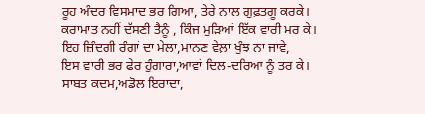ਰੂਹ ਅੰਦਰ ਵਿਸਮਾਦ ਭਰ ਗਿਆ, ਤੇਰੇ ਨਾਲ ਗੁਫ਼ਤਗੂ ਕਰਕੇ।
ਕਰਾਮਾਤ ਨਹੀਂ ਦੱਸਣੀ ਤੈਨੂੰ , ਕਿੰਜ ਮੁੜਿਆਂ ਇੱਕ ਵਾਰੀ ਮਰ ਕੇ।
ਇਹ ਜ਼ਿੰਦਗੀ ਰੰਗਾਂ ਦਾ ਮੇਲਾ,ਮਾਨਣ ਵੇਲ਼ਾ ਖੁੰਝ ਨਾ ਜਾਵੇ,
ਇਸ ਵਾਰੀ ਭਰ ਫੇਰ ਹੁੰਗਾਰਾ,ਆਵਾਂ ਦਿਲ-ਦਰਿਆ ਨੂੰ ਤਰ ਕੇ।
ਸਾਬਤ ਕਦਮ,ਅਡੋਲ ਇਰਾਦਾ,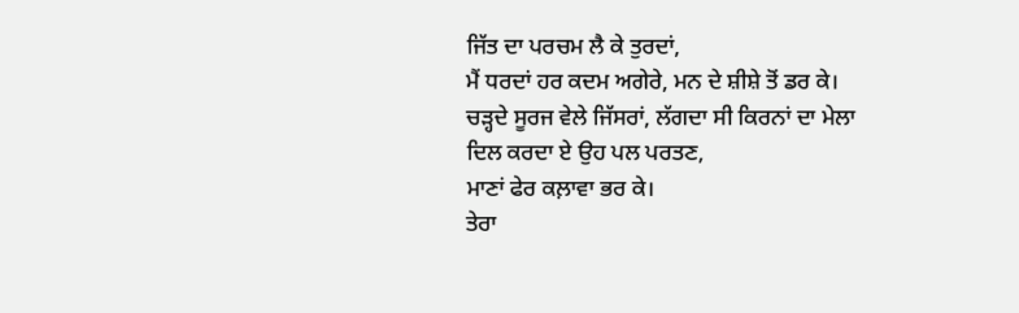ਜਿੱਤ ਦਾ ਪਰਚਮ ਲੈ ਕੇ ਤੁਰਦਾਂ,
ਮੈਂ ਧਰਦਾਂ ਹਰ ਕਦਮ ਅਗੇਰੇ, ਮਨ ਦੇ ਸ਼ੀਸ਼ੇ ਤੋਂ ਡਰ ਕੇ।
ਚੜ੍ਹਦੇ ਸੂਰਜ ਵੇਲੇ ਜਿੱਸਰਾਂ, ਲੱਗਦਾ ਸੀ ਕਿਰਨਾਂ ਦਾ ਮੇਲਾ
ਦਿਲ ਕਰਦਾ ਏ ਉਹ ਪਲ ਪਰਤਣ,
ਮਾਣਾਂ ਫੇਰ ਕਲ਼ਾਵਾ ਭਰ ਕੇ।
ਤੇਰਾ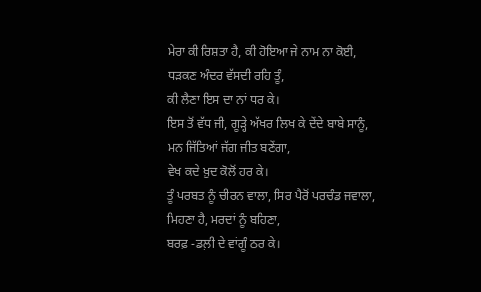ਮੇਰਾ ਕੀ ਰਿਸ਼ਤਾ ਹੈ, ਕੀ ਹੋਇਆ ਜੇ ਨਾਮ ਨਾ ਕੋਈ,
ਧੜਕਣ ਅੰਦਰ ਵੱਸਦੀ ਰਹਿ ਤੂੰ,
ਕੀ ਲੈਣਾ ਇਸ ਦਾ ਨਾਂ ਧਰ ਕੇ।
ਇਸ ਤੋਂ ਵੱਧ ਜੀ, ਗੂੜ੍ਹੇ ਅੱਖਰ ਲਿਖ ਕੇ ਦੇਂਦੇ ਬਾਬੇ ਸਾਨੂੰ,
ਮਨ ਜਿੱਤਿਆਂ ਜੱਗ ਜੀਤ ਬਣੇਂਗਾ,
ਵੇਖ ਕਦੇ ਖ਼ੁਦ ਕੋਲੋਂ ਹਰ ਕੇ।
ਤੂੰ ਪਰਬਤ ਨੂੰ ਚੀਰਨ ਵਾਲਾ, ਸਿਰ ਪੈਰੋਂ ਪਰਚੰਡ ਜਵਾਲਾ,
ਮਿਹਣਾ ਹੈ, ਮਰਦਾਂ ਨੂੰ ਬਹਿਣਾ,
ਬਰਫ਼ -ਡਲ਼ੀ ਦੇ ਵਾਂਗੂੰ ਠਰ ਕੇ।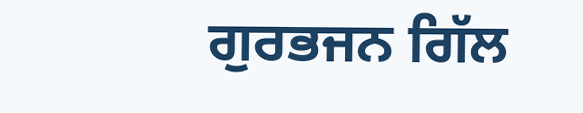ਗੁਰਭਜਨ ਗਿੱਲ